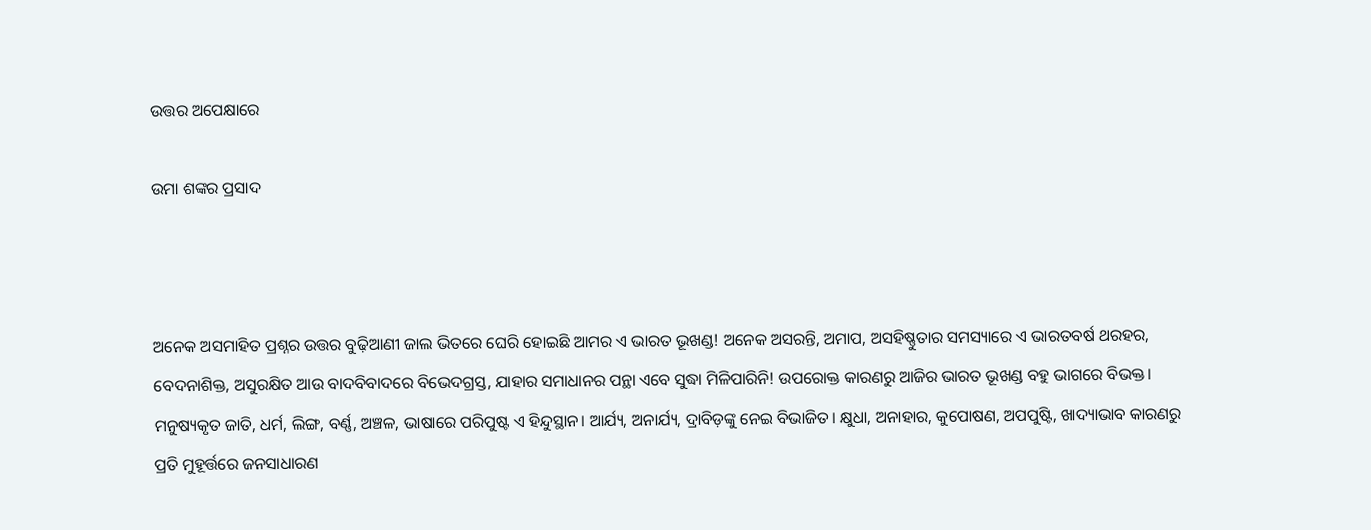ଉତ୍ତର ଅପେକ୍ଷାରେ

ଉମା ଶଙ୍କର ପ୍ରସାଦ



ଅନେକ ଅସମାହିତ ପ୍ରଶ୍ନର ଉତ୍ତର ବୁଢ଼ିଆଣୀ ଜାଲ ଭିତରେ ଘେରି ହୋଇଛି ଆମର ଏ ଭାରତ ଭୂଖଣ୍ଡ! ଅନେକ ଅସରନ୍ତି, ଅମାପ, ଅସହିଷ୍ଣୁତାର ସମସ୍ୟାରେ ଏ ଭାରତବର୍ଷ ଥରହର, ବେଦନାଶିକ୍ତ, ଅସୁରକ୍ଷିତ ଆଉ ବାଦବିବାଦରେ ବିଭେଦଗ୍ରସ୍ତ, ଯାହାର ସମାଧାନର ପନ୍ଥା ଏବେ ସୁଦ୍ଧା ମିଳିପାରିନି! ଉପରୋକ୍ତ କାରଣରୁ ଆଜିର ଭାରତ ଭୂଖଣ୍ଡ ବହୁ ଭାଗରେ ବିଭକ୍ତ। ମନୁଷ୍ୟକୃତ ଜାତି, ଧର୍ମ, ଲିଙ୍ଗ, ବର୍ଣ୍ଣ, ଅଞ୍ଚଳ, ଭାଷାରେ ପରିପୁଷ୍ଟ ଏ ହିନ୍ଦୁସ୍ଥାନ। ଆର୍ଯ୍ୟ, ଅନାର୍ଯ୍ୟ, ଦ୍ରାବିଡ଼ଙ୍କୁ ନେଇ ବିଭାଜିତ। କ୍ଷୁଧା, ଅନାହାର, କୁପୋଷଣ, ଅପପୁଷ୍ଟି, ଖାଦ୍ୟାଭାବ କାରଣରୁ ପ୍ରତି ମୁହୂର୍ତ୍ତରେ ଜନସାଧାରଣ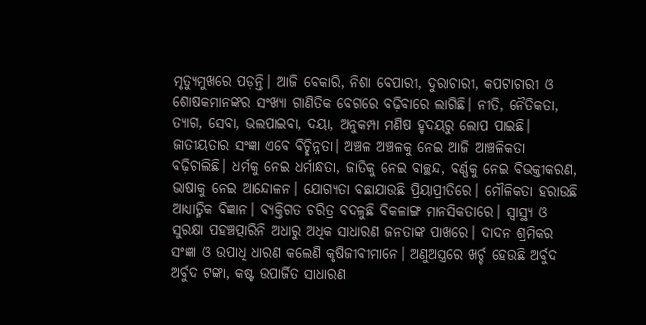ମୃତ୍ୟୁମୁଖରେ ପଡ଼ନ୍ତି। ଆଜି ବେକାରି, ନିଶା ବେପାରୀ, ଦୁରାଚାରୀ, କପଟାଚାରୀ ଓ ଶୋଷକମାନଙ୍କର ସଂଖ୍ୟା ଗାଣିତିକ ବେଗରେ ବଢ଼ିବାରେ ଲାଗିଛି। ନୀତି, ନୈତିକତା, ତ୍ୟାଗ, ସେବା, ଭଲପାଇବା, ଦୟା, ଅନୁକମ୍ପା ମଣିଷ ହୃଦୟରୁ ଲୋପ ପାଇଛି। ଜାତୀୟତାର ସଂଜ୍ଞା ଏବେ ବିଚ୍ଛିନ୍ନତା। ଅଞ୍ଚଳ ଅଞ୍ଚଳକୁ ନେଇ ଆଜି ଆଞ୍ଚଳିକତା ବଢ଼ିଚାଲିଛି। ଧର୍ମକୁ ନେଇ ଧର୍ମାନ୍ଧତା, ଜାତିକୁ ନେଇ ବାଚ୍ଛନ୍ଦ, ବର୍ଣ୍ଣକୁ ନେଇ ବିଭକ୍ତୀକରଣ, ଭାଷାକୁ ନେଇ ଆନ୍ଦୋଳନ। ଯୋଗ୍ୟତା ବଛାଯାଉଛି ପ୍ରିୟାପ୍ରୀତିରେ। ମୌଳିକତା ହରାଉଛି ଆଧ୍ୟାତ୍ମିକ ବିଜ୍ଞାନ। ବ୍ୟକ୍ତିଗତ ଚରିତ୍ର ବଦଳୁଛି ବିକଳାଙ୍ଗ ମାନସିକତାରେ। ସ୍ବାସ୍ଥ୍ୟ ଓ ସୁରକ୍ଷା ପହଞ୍ଚତ୍ପାରିନି ଅଧାରୁ ଅଧିକ ସାଧାରଣ ଜନତାଙ୍କ ପାଖରେ। ଦାଦନ ଶ୍ରମିକର ସଂଜ୍ଞା ଓ ଉପାଧି ଧାରଣ କଲେଣି କୃଷିଜୀବୀମାନେ। ଅଣୁଅସ୍ତ୍ରରେ ଖର୍ଚ୍ଚ ହେଉଛି ଅର୍ବୁଦ ଅର୍ବୁଦ ଟଙ୍କା, କଷ୍ଟ ଉପାର୍ଜିତ ସାଧାରଣ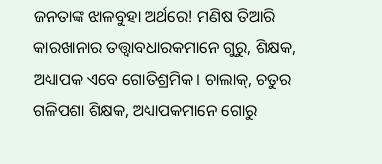ଜନତାଙ୍କ ଝାଳବୁହା ଅର୍ଥରେ! ମଣିଷ ତିଆରି କାରଖାନାର ତତ୍ତ୍ୱାବଧାରକମାନେ ଗୁରୁ, ଶିକ୍ଷକ, ଅଧ୍ୟାପକ ଏବେ ଗୋତିଶ୍ରମିକ। ଚାଲାକ୍‌, ଚତୁର ଗଳିପଶା ଶିକ୍ଷକ, ଅଧ୍ୟାପକମାନେ ଗୋରୁ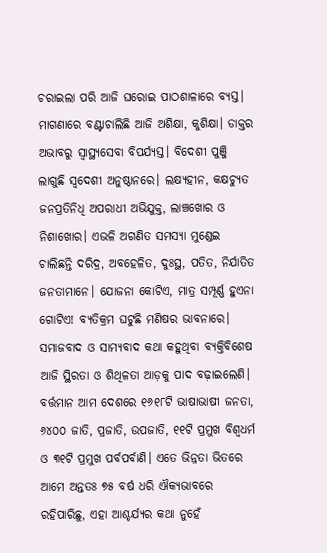ଚରାଇଲା ପରି ଆଜି ଘରୋଇ ପାଠଶାଳାରେ ବ୍ୟସ୍ତ।
ମାଗଣାରେ ବଣ୍ଟାଚାଲିଛି ଆଜି ଅଶିକ୍ଷା, କୁଶିକ୍ଷା। ଡାକ୍ତର ଅଭାବରୁ ସ୍ବାସ୍ଥ୍ୟସେବା ବିପର୍ଯ୍ୟସ୍ତ। ବିଦେଶୀ ପୁଞ୍ଜି ଲାଗୁଛି ସ୍ବଦେଶୀ ଅନୁଷ୍ଠାନରେ। ଲକ୍ଷ୍ୟହୀନ, କକ୍ଷଚ୍ୟୁତ ଜନପ୍ରତିନିଧି ଅପରାଧୀ ଅଭିଯୁକ୍ତ, ଲାଞ୍ଚଖୋର ଓ ନିଶାଖୋର। ଏଭଳି ଅଗଣିତ ସମସ୍ୟା ମୁଣ୍ଡେଇ ଚାଲିଛନ୍ତି ଦରିଦ୍ର, ଅବହେଳିତ, ଦୁଃସ୍ଥ, ପତିତ, ନିର୍ଯାତିତ ଜନତାମାନେ। ଯୋଜନା କୋଟିଏ, ମାତ୍ର ସମ୍ପୂର୍ଣ୍ଣ ହୁଏନା ଗୋଟିଏ! ବ୍ୟତିକ୍ରମ ଘଟୁଛି ମଣିଷର ଭାବନାରେ। ସମାଜବାଦ ଓ ସାମ୍ୟବାଦ କଥା କହୁଥିବା ବ୍ୟକ୍ତିବିଶେଷ ଆଜି ସ୍ଥିରତା ଓ ଶିଥିଳତା ଆଡ଼କୁ ପାଦ ବଢ଼ାଇଲେଣି।
ବର୍ତ୍ତମାନ ଆମ ଦେଶରେ ୧୬୧୮ଟି ଭାଷାଭାଷୀ ଜନତା, ୬୪୦୦ ଜାତି, ପ୍ରଜାତି, ଉପଜାତି, ୧୧ଟି ପ୍ରମୁଖ ବିଶ୍ୱଧର୍ମ ଓ ୩୧ଟି ପ୍ରମୁଖ ପର୍ବପର୍ବାଣି। ଏତେ ଭିନ୍ନତା ଭିତରେ ଆମେ ଅନ୍ତତଃ ୭୫ ବର୍ଷ ଧରି ଐକ୍ୟଭାବରେ ରହିପାରିଛୁ, ଏହା ଆଶ୍ଚର୍ଯ୍ୟର କଥା ନୁହେଁ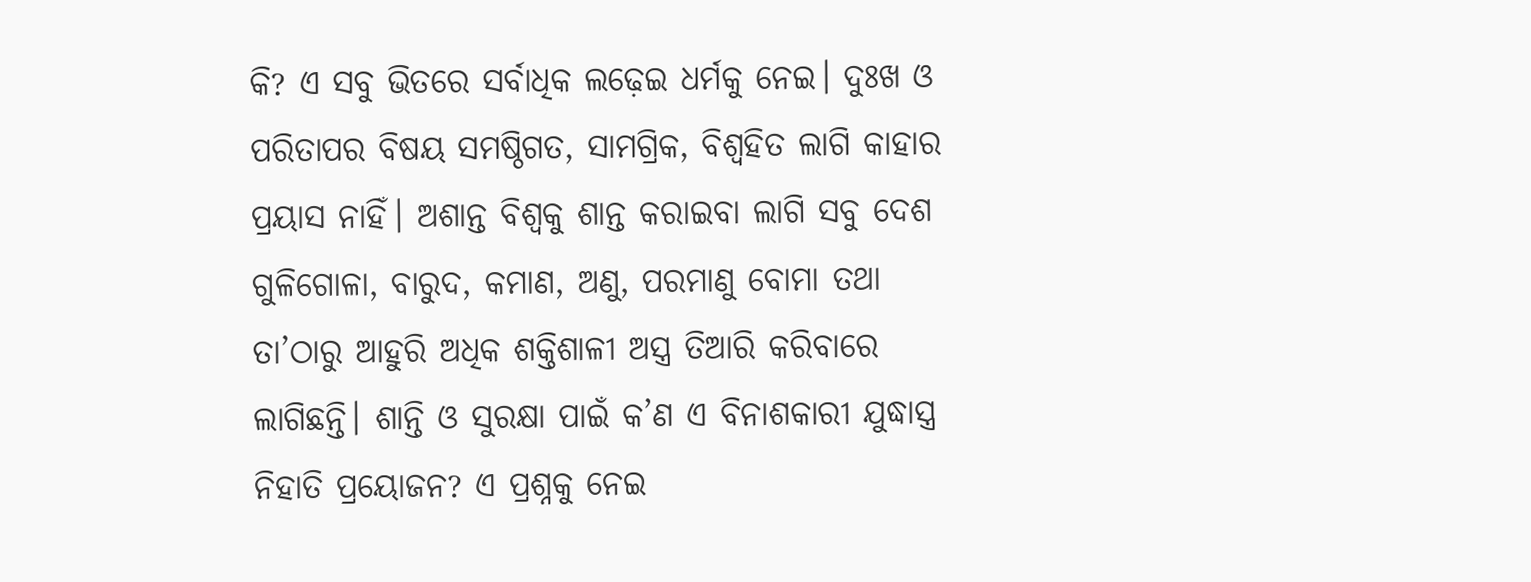କି? ଏ ସବୁ ଭିତରେ ସର୍ବାଧିକ ଲଢ଼େଇ ଧର୍ମକୁ ନେଇ। ଦୁଃଖ ଓ ପରିତାପର ବିଷୟ ସମଷ୍ଠିଗତ, ସାମଗ୍ରିକ, ବିଶ୍ୱହିତ ଲାଗି କାହାର ପ୍ରୟାସ ନାହିଁ। ଅଶାନ୍ତ ବିଶ୍ୱକୁ ଶାନ୍ତ କରାଇବା ଲାଗି ସବୁ ଦେଶ ଗୁଳିଗୋଳା, ବାରୁଦ, କମାଣ, ଅଣୁ, ପରମାଣୁ ବୋମା ତଥା ତା’ଠାରୁ ଆହୁରି ଅଧିକ ଶକ୍ତିଶାଳୀ ଅସ୍ତ୍ର ତିଆରି କରିବାରେ ଲାଗିଛନ୍ତି। ଶାନ୍ତି ଓ ସୁରକ୍ଷା ପାଇଁ କ’ଣ ଏ ବିନାଶକାରୀ ଯୁଦ୍ଧାସ୍ତ୍ର ନିହାତି ପ୍ରୟୋଜନ? ଏ ପ୍ରଶ୍ନକୁ ନେଇ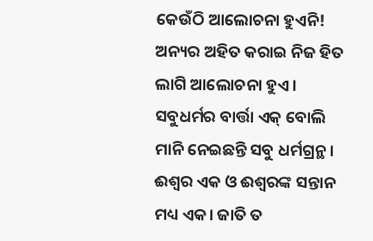କେଉଁଠି ଆଲୋଚନା ହୁଏନି! ଅନ୍ୟର ଅହିତ କରାଇ ନିଜ ହିତ ଲାଗି ଆଲୋଚନା ହୁଏ। ସବୁଧର୍ମର ବାର୍ତ୍ତା ଏକ୍‌ ବୋଲି ମାନି ନେଇଛନ୍ତି ସବୁ ଧର୍ମଗ୍ରନ୍ଥ। ଈଶ୍ୱର ଏକ ଓ ଈଶ୍ୱରଙ୍କ ସନ୍ତାନ ମଧ୍ୟ ଏକ। ଜାତି ତ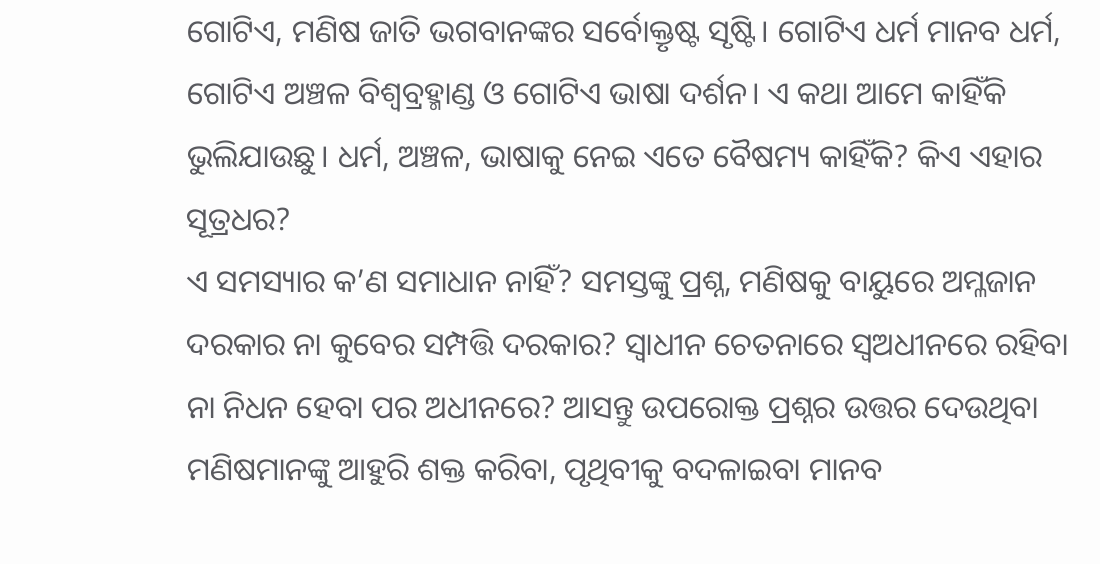ଗୋଟିଏ, ମଣିଷ ଜାତି ଭଗବାନଙ୍କର ସର୍ବୋକ୍ତୃଷ୍ଟ ସୃଷ୍ଟି। ଗୋଟିଏ ଧର୍ମ ମାନବ ଧର୍ମ, ଗୋଟିଏ ଅଞ୍ଚଳ ବିଶ୍ୱବ୍ରହ୍ମାଣ୍ଡ ଓ ଗୋଟିଏ ଭାଷା ଦର୍ଶନ। ଏ କଥା ଆମେ କାହିଁକି ଭୁଲିଯାଉଛୁ। ଧର୍ମ, ଅଞ୍ଚଳ, ଭାଷାକୁ ନେଇ ଏତେ ବୈଷମ୍ୟ କାହିଁକି? କିଏ ଏହାର ସୂତ୍ରଧର?
ଏ ସମସ୍ୟାର କ’ଣ ସମାଧାନ ନାହିଁ? ସମସ୍ତଙ୍କୁ ପ୍ରଶ୍ନ, ମଣିଷକୁ ବାୟୁରେ ଅମ୍ଳଜାନ ଦରକାର ନା କୁବେର ସମ୍ପତ୍ତି ଦରକାର? ସ୍ବାଧୀନ ଚେତନାରେ ସ୍ବଅଧୀନରେ ରହିବା ନା ନିଧନ ହେବା ପର ଅଧୀନରେ? ଆସନ୍ତୁ ଉପରୋକ୍ତ ପ୍ରଶ୍ନର ଉତ୍ତର ଦେଉଥିବା ମଣିଷମାନଙ୍କୁ ଆହୁରି ଶକ୍ତ କରିବା, ପୃଥିବୀକୁ ବଦଳାଇବା ମାନବ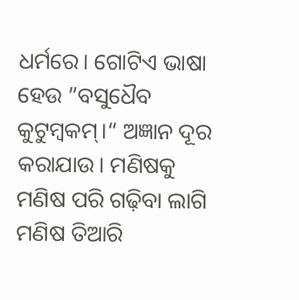ଧର୍ମରେ। ଗୋଟିଏ ଭାଷା ହେଉ ”ବସୁଧୈବ କୁଟୁମ୍ବକମ୍‌।“ ଅଜ୍ଞାନ ଦୂର କରାଯାଉ। ମଣିଷକୁ ମଣିଷ ପରି ଗଢ଼ିବା ଲାଗି ମଣିଷ ତିଆରି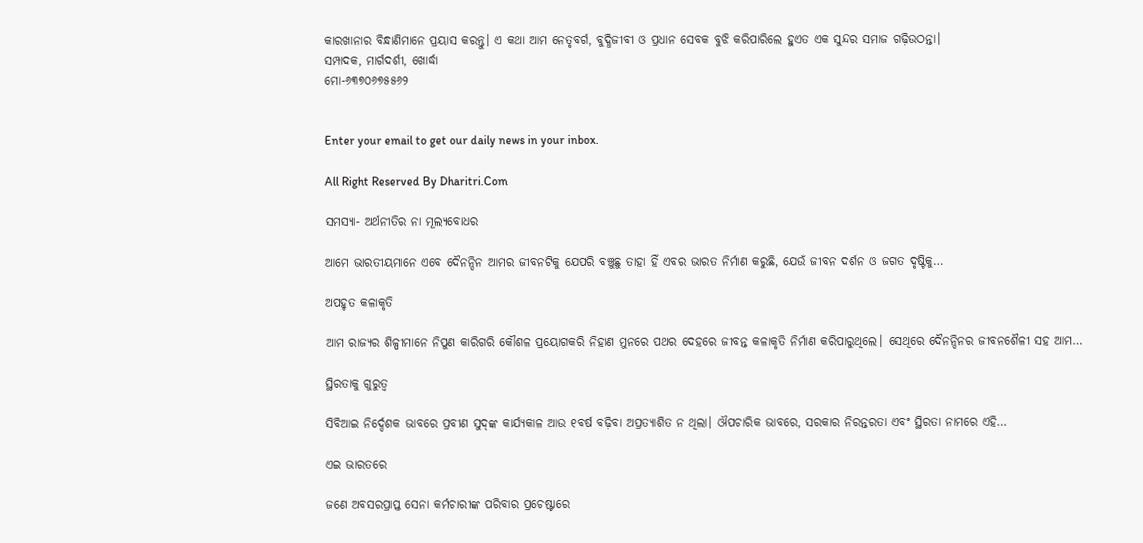କାରଖାନାର ବିନ୍ଧାଣିମାନେ ପ୍ରୟାସ କରନ୍ତୁ। ଏ କଥା ଆମ ନେତୃବର୍ଗ, ବୁଦ୍ଧିଜୀବୀ ଓ ପ୍ରଧାନ ସେବକ ବୁଝି କରିପାରିଲେ ହୁଏତ ଏକ ସୁନ୍ଦର ସମାଜ ଗଢ଼ିଉଠନ୍ତା।
ସମ୍ପାଦକ, ମାର୍ଗଦର୍ଶୀ, ଖୋର୍ଦ୍ଧା
ମୋ-୬୩୭୦୬୭୫୫୬୨


Enter your email to get our daily news in your inbox.

All Right Reserved By Dharitri.Com

ସମସ୍ୟା- ଅର୍ଥନୀତିର ନା ମୂଲ୍ୟବୋଧର

ଆମେ ଭାରତୀୟମାନେ ଏବେ ଦୈନନ୍ଦିନ ଆମର ଜୀବନଟିକୁ ଯେପରି ବଞ୍ଚୁଛୁ ତାହା ହିଁ ଏବର ଭାରତ ନିର୍ମାଣ କରୁଛି, ଯେଉଁ ଜୀବନ ଦର୍ଶନ ଓ ଜଗତ ଦୃଷ୍ଟିକୁ…

ଅପହୃତ କଳାକୃତି

ଆମ ରାଜ୍ୟର ଶିଳ୍ପୀମାନେ ନିପୁଣ କାରିଗରି କୌଶଳ ପ୍ରୟୋଗକରି ନିହାଣ ମୁନରେ ପଥର ଦେହରେ ଜୀବନ୍ତ କଳାକୃତି ନିର୍ମାଣ କରିପାରୁଥିଲେ। ସେଥିରେ ଦୈନନ୍ଦିନର ଜୀବନଶୈଳୀ ସହ ଆମ…

ସ୍ଥିରତାକୁ ଗୁରୁତ୍ୱ

ସିବିଆଇ ନିର୍ଦ୍ଦେଶକ ଭାବରେ ପ୍ରବୀଣ ସୁଦ୍‌ଙ୍କ କାର୍ଯ୍ୟକାଳ ଆଉ ୧ବର୍ଷ ବଢ଼ିବା ଅପ୍ରତ୍ୟାଶିତ ନ ଥିଲା। ଔପଚାରିକ ଭାବରେ, ସରକାର ନିରନ୍ତରତା ଏବଂ ସ୍ଥିରତା ନାମରେ ଏହି…

ଏଇ ଭାରତରେ

ଜଣେ ଅବସରପ୍ରାପ୍ତ ସେନା କର୍ମଚାରୀଙ୍କ ପରିବାର ପ୍ରଚେଷ୍ଟାରେ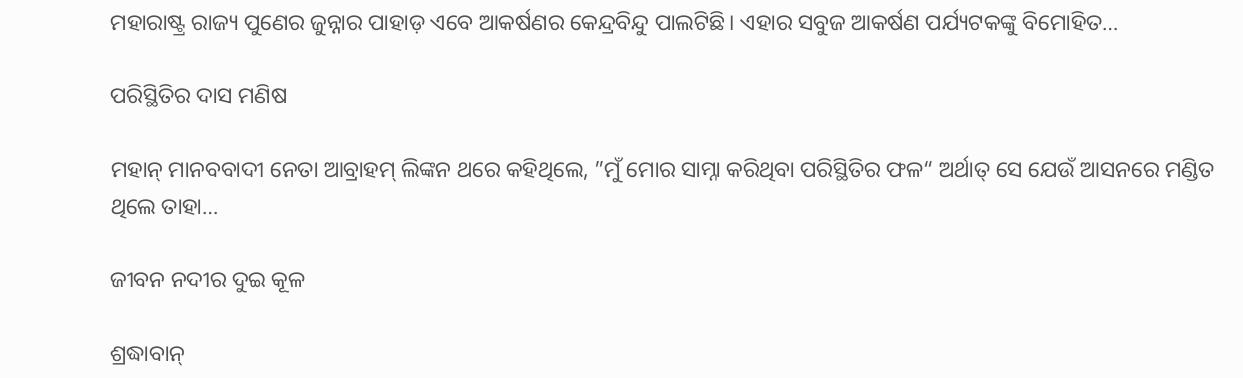ମହାରାଷ୍ଟ୍ର ରାଜ୍ୟ ପୁଣେର ଜୁନ୍ନାର ପାହାଡ଼ ଏବେ ଆକର୍ଷଣର କେନ୍ଦ୍ରବିନ୍ଦୁ ପାଲଟିଛି। ଏହାର ସବୁଜ ଆକର୍ଷଣ ପର୍ଯ୍ୟଟକଙ୍କୁ ବିମୋହିତ…

ପରିସ୍ଥିତିର ଦାସ ମଣିଷ

ମହାନ୍‌ ମାନବବାଦୀ ନେତା ଆବ୍ରାହମ୍‌ ଲିଙ୍କନ ଥରେ କହିଥିଲେ, ”ମୁଁ ମୋର ସାମ୍ନା କରିଥିବା ପରିସ୍ଥିତିର ଫଳ“ ଅର୍ଥାତ୍‌ ସେ ଯେଉଁ ଆସନରେ ମଣ୍ଡିତ ଥିଲେ ତାହା…

ଜୀବନ ନଦୀର ଦୁଇ କୂଳ

ଶ୍ରଦ୍ଧାବାନ୍‌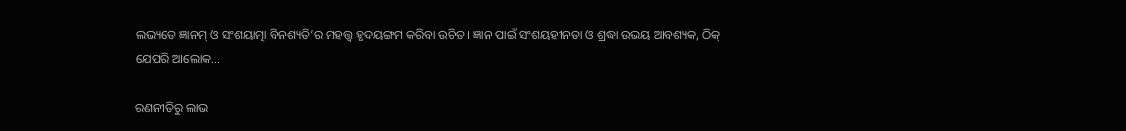ଲଭ୍ୟତେ ଜ୍ଞାନମ୍‌ ଓ ସଂଶୟାତ୍ମା ବିନଶ୍ୟତି’ର ମହତ୍ତ୍ୱ ହୃଦୟଙ୍ଗମ କରିବା ଉଚିତ। ଜ୍ଞାନ ପାଇଁ ସଂଶୟହୀନତା ଓ ଶ୍ରଦ୍ଧା ଉଭୟ ଆବଶ୍ୟକ, ଠିକ୍‌ ଯେପରି ଆଲୋକ…

ରଣନୀତିରୁ ଲାଭ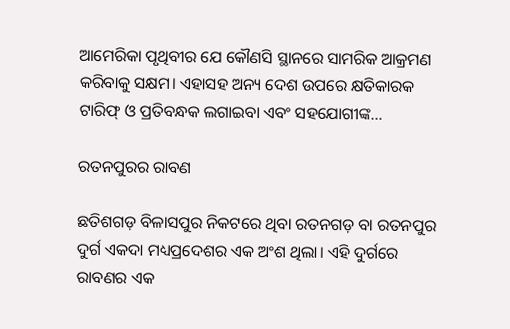ଆମେରିକା ପୃଥିବୀର ଯେ କୌଣସି ସ୍ଥାନରେ ସାମରିକ ଆକ୍ରମଣ କରିବାକୁ ସକ୍ଷମ। ଏହାସହ ଅନ୍ୟ ଦେଶ ଉପରେ କ୍ଷତିକାରକ ଟାରିଫ୍‌ ଓ ପ୍ରତିବନ୍ଧକ ଲଗାଇବା ଏବଂ ସହଯୋଗୀଙ୍କ…

ରତନପୁରର ରାବଣ

ଛତିଶଗଡ଼ ବିଳାସପୁର ନିକଟରେ ଥିବା ରତନଗଡ଼ ବା ରତନପୁର ଦୁର୍ଗ ଏକଦା ମଧ୍ୟପ୍ରଦେଶର ଏକ ଅଂଶ ଥିଲା। ଏହି ଦୁର୍ଗରେ ରାବଣର ଏକ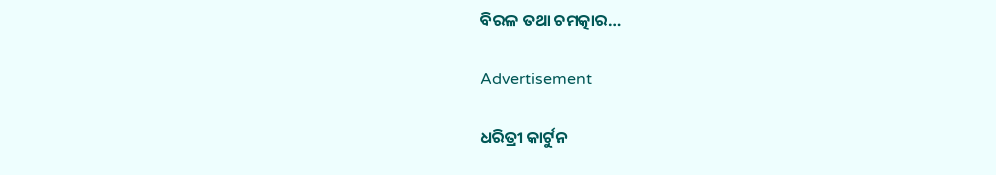ବିରଳ ତଥା ଚମତ୍କାର…

Advertisement

ଧରିତ୍ରୀ କାର୍ଟୁନ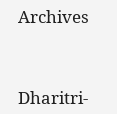Archives



Dharitri-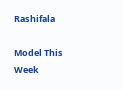Rashifala

Model This Week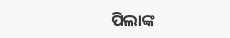ପିଲାଙ୍କ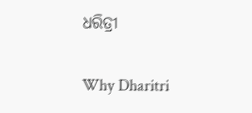ଧରିତ୍ରୀ

Why Dharitri